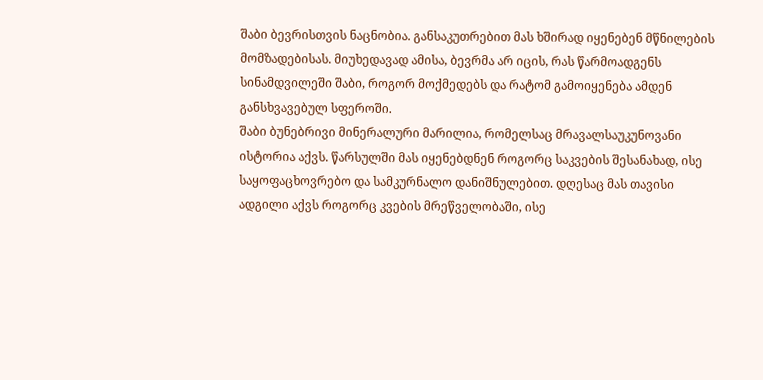შაბი ბევრისთვის ნაცნობია. განსაკუთრებით მას ხშირად იყენებენ მწნილების მომზადებისას. მიუხედავად ამისა, ბევრმა არ იცის, რას წარმოადგენს სინამდვილეში შაბი, როგორ მოქმედებს და რატომ გამოიყენება ამდენ განსხვავებულ სფეროში.
შაბი ბუნებრივი მინერალური მარილია, რომელსაც მრავალსაუკუნოვანი ისტორია აქვს. წარსულში მას იყენებდნენ როგორც საკვების შესანახად, ისე საყოფაცხოვრებო და სამკურნალო დანიშნულებით. დღესაც მას თავისი ადგილი აქვს როგორც კვების მრეწველობაში, ისე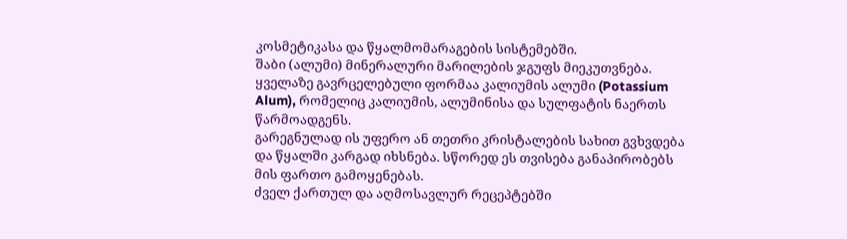კოსმეტიკასა და წყალმომარაგების სისტემებში.
შაბი (ალუმი) მინერალური მარილების ჯგუფს მიეკუთვნება. ყველაზე გავრცელებული ფორმაა კალიუმის ალუმი (Potassium Alum), რომელიც კალიუმის, ალუმინისა და სულფატის ნაერთს წარმოადგენს.
გარეგნულად ის უფერო ან თეთრი კრისტალების სახით გვხვდება და წყალში კარგად იხსნება. სწორედ ეს თვისება განაპირობებს მის ფართო გამოყენებას.
ძველ ქართულ და აღმოსავლურ რეცეპტებში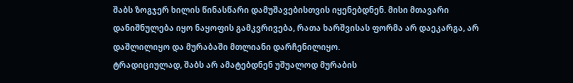შაბს ზოგჯერ ხილის წინასწარი დამუშავებისთვის იყენებდნენ. მისი მთავარი დანიშნულება იყო ნაყოფის გამკვრივება, რათა ხარშვისას ფორმა არ დაეკარგა, არ დაშლილიყო და მურაბაში მთლიანი დარჩენილიყო.
ტრადიციულად, შაბს არ ამატებდნენ უშუალოდ მურაბის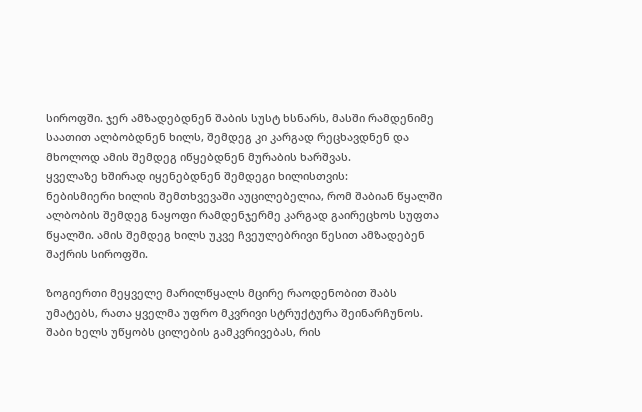სიროფში. ჯერ ამზადებდნენ შაბის სუსტ ხსნარს, მასში რამდენიმე საათით ალბობდნენ ხილს, შემდეგ კი კარგად რეცხავდნენ და მხოლოდ ამის შემდეგ იწყებდნენ მურაბის ხარშვას.
ყველაზე ხშირად იყენებდნენ შემდეგი ხილისთვის:
ნებისმიერი ხილის შემთხვევაში აუცილებელია, რომ შაბიან წყალში ალბობის შემდეგ ნაყოფი რამდენჯერმე კარგად გაირეცხოს სუფთა წყალში. ამის შემდეგ ხილს უკვე ჩვეულებრივი წესით ამზადებენ შაქრის სიროფში.

ზოგიერთი მეყველე მარილწყალს მცირე რაოდენობით შაბს უმატებს, რათა ყველმა უფრო მკვრივი სტრუქტურა შეინარჩუნოს. შაბი ხელს უწყობს ცილების გამკვრივებას, რის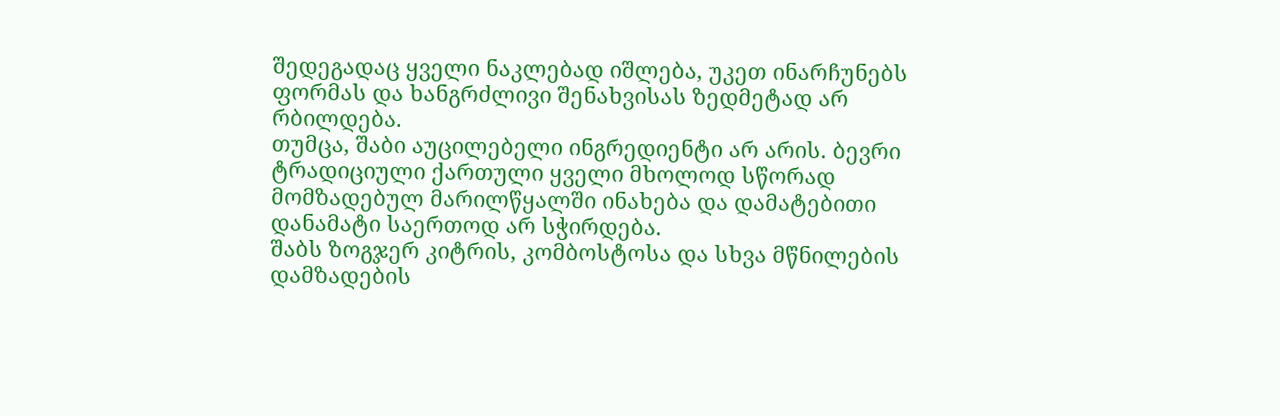შედეგადაც ყველი ნაკლებად იშლება, უკეთ ინარჩუნებს ფორმას და ხანგრძლივი შენახვისას ზედმეტად არ რბილდება.
თუმცა, შაბი აუცილებელი ინგრედიენტი არ არის. ბევრი ტრადიციული ქართული ყველი მხოლოდ სწორად მომზადებულ მარილწყალში ინახება და დამატებითი დანამატი საერთოდ არ სჭირდება.
შაბს ზოგჯერ კიტრის, კომბოსტოსა და სხვა მწნილების დამზადების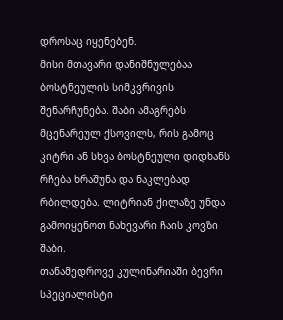დროსაც იყენებენ.
მისი მთავარი დანიშნულებაა ბოსტნეულის სიმკვრივის შენარჩუნება. შაბი ამაგრებს მცენარეულ ქსოვილს, რის გამოც კიტრი ან სხვა ბოსტნეული დიდხანს რჩება ხრაშუნა და ნაკლებად რბილდება. ლიტრიან ქილაზე უნდა გამოიყენოთ ნახევარი ჩაის კოვზი შაბი.
თანამედროვე კულინარიაში ბევრი სპეციალისტი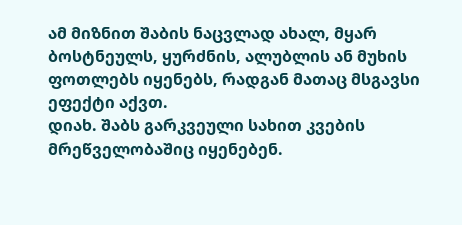ამ მიზნით შაბის ნაცვლად ახალ, მყარ ბოსტნეულს, ყურძნის, ალუბლის ან მუხის ფოთლებს იყენებს, რადგან მათაც მსგავსი ეფექტი აქვთ.
დიახ. შაბს გარკვეული სახით კვების მრეწველობაშიც იყენებენ.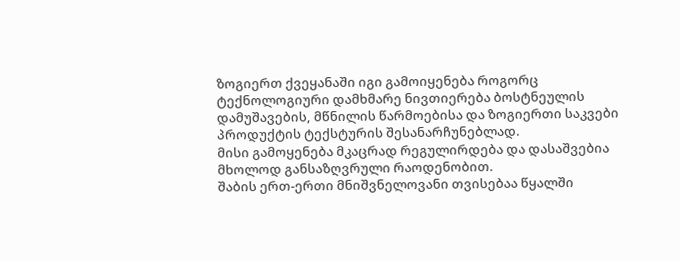ზოგიერთ ქვეყანაში იგი გამოიყენება როგორც ტექნოლოგიური დამხმარე ნივთიერება ბოსტნეულის დამუშავების, მწნილის წარმოებისა და ზოგიერთი საკვები პროდუქტის ტექსტურის შესანარჩუნებლად.
მისი გამოყენება მკაცრად რეგულირდება და დასაშვებია მხოლოდ განსაზღვრული რაოდენობით.
შაბის ერთ-ერთი მნიშვნელოვანი თვისებაა წყალში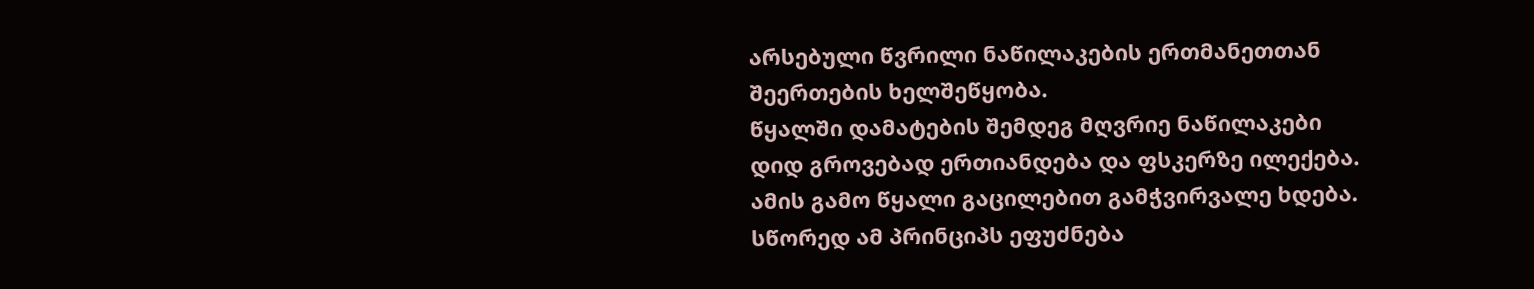არსებული წვრილი ნაწილაკების ერთმანეთთან შეერთების ხელშეწყობა.
წყალში დამატების შემდეგ მღვრიე ნაწილაკები დიდ გროვებად ერთიანდება და ფსკერზე ილექება. ამის გამო წყალი გაცილებით გამჭვირვალე ხდება.
სწორედ ამ პრინციპს ეფუძნება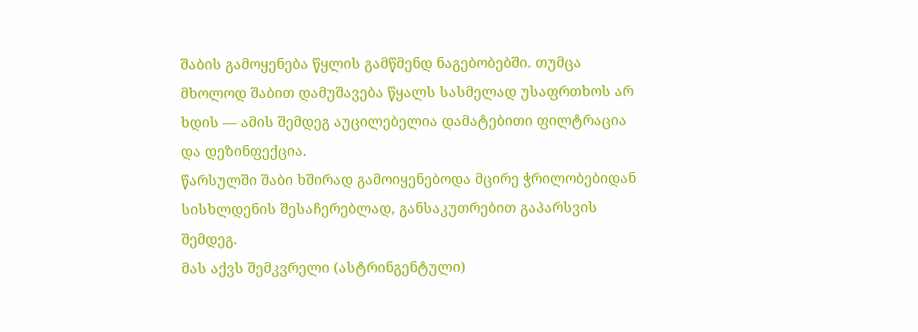შაბის გამოყენება წყლის გამწმენდ ნაგებობებში. თუმცა მხოლოდ შაბით დამუშავება წყალს სასმელად უსაფრთხოს არ ხდის — ამის შემდეგ აუცილებელია დამატებითი ფილტრაცია და დეზინფექცია.
წარსულში შაბი ხშირად გამოიყენებოდა მცირე ჭრილობებიდან სისხლდენის შესაჩერებლად, განსაკუთრებით გაპარსვის შემდეგ.
მას აქვს შემკვრელი (ასტრინგენტული)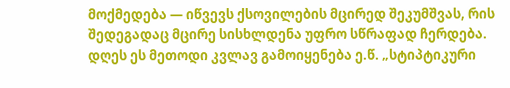მოქმედება — იწვევს ქსოვილების მცირედ შეკუმშვას, რის შედეგადაც მცირე სისხლდენა უფრო სწრაფად ჩერდება.
დღეს ეს მეთოდი კვლავ გამოიყენება ე.წ. „სტიპტიკური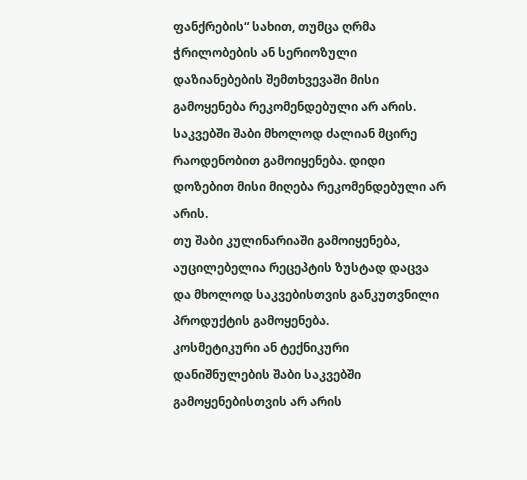ფანქრების“ სახით, თუმცა ღრმა ჭრილობების ან სერიოზული დაზიანებების შემთხვევაში მისი გამოყენება რეკომენდებული არ არის.
საკვებში შაბი მხოლოდ ძალიან მცირე რაოდენობით გამოიყენება. დიდი დოზებით მისი მიღება რეკომენდებული არ არის.
თუ შაბი კულინარიაში გამოიყენება, აუცილებელია რეცეპტის ზუსტად დაცვა და მხოლოდ საკვებისთვის განკუთვნილი პროდუქტის გამოყენება.
კოსმეტიკური ან ტექნიკური დანიშნულების შაბი საკვებში გამოყენებისთვის არ არის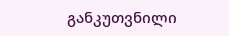განკუთვნილი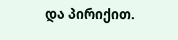და პირიქით.